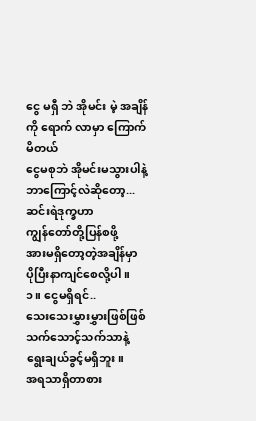ငွေ မရှီ ဘဲ အိုမင်း မဲ့ အချိန် ကို ရောက် လာမှာ ကြောက် မိတယ်
ငွေမစုဘဲ အိုမင်းမသွားပါနဲ့
ဘာကြောင့်လဲဆိုတော့...
ဆင်းရဲဒုက္ခဟာ
ကျွန်တော်တို့ပြန်စဖို့
အားမရှိတော့တဲ့အချိန်မှာ
ပိုပြီးနာကျင်စေလို့ပါ။
၁။ ငွေမရှိရင်..
သေးသေးမွှားမွှားဖြစ်ဖြစ်
သက်သောင့်သက်သာနဲ့
ရွေးချယ်ခွင့်မရှိဘူး။
အရသာရှိတာစား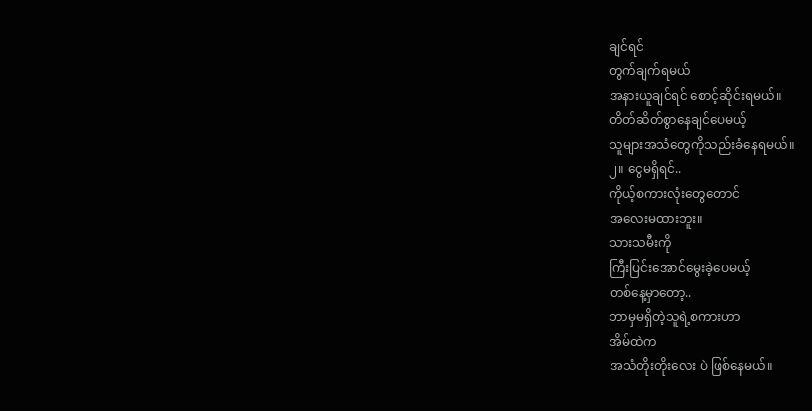ချင်ရင်
တွက်ချက်ရမယ်
အနားယူချင်ရင် စောင့်ဆိုင်းရမယ်။
တိတ်ဆိတ်စွာနေချင်ပေမယ့်
သူများအသံတွေကိုသည်းခံနေရမယ်။
၂။ ငွေမရှိရင်..
ကိုယ့်စကားလုံးတွေတောင်
အလေးမထားဘူး။
သားသမီးကို
ကြီးပြင်းအောင်မွေးခဲ့ပေမယ့်
တစ်နေ့မှာတော့..
ဘာမှမရှိတဲ့သူရဲ့စကားဟာ
အိမ်ထဲက
အသံတိုးတိုးလေး ပဲ ဖြစ်နေမယ်။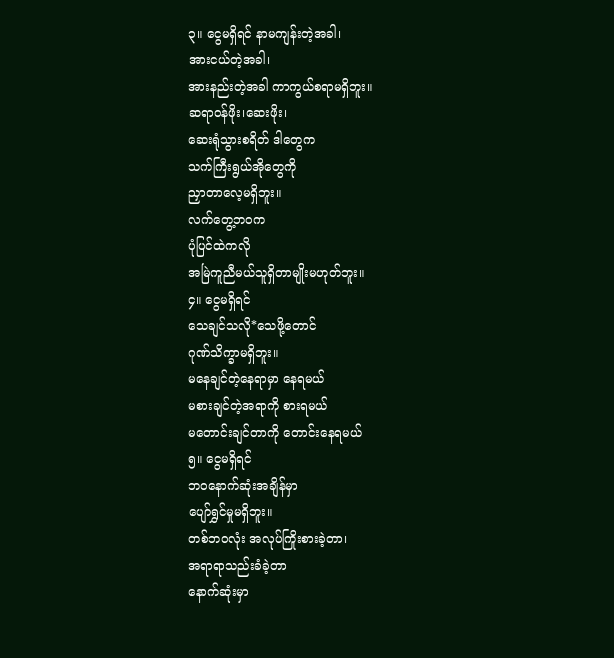၃။ ငွေမရှိရင် နာမကျန်းတဲ့အခါ၊
အားငယ်တဲ့အခါ၊
အားနည်းတဲ့အခါ ကာကွယ်စရာမရှိဘူး။
ဆရာဝန်ဖိုး၊ဆေးဖိုး၊
ဆေးရုံသွားစရိတ် ဒါတွေက
သက်ကြီးရွယ်အိုတွေကို
ညှာတာလေ့မရှိဘူး။
လက်တွေ့ဘဝက
ပုံပြင်ထဲကလို
အမြဲကူညီမယ်သူရှိတာမျိုးမဟုတ်ဘူး။
၄။ ငွေမရှိရင်
သေချင်သလို*သေဖို့တောင်
ဂုဏ်သိက္ခာမရှိဘူး။
မနေချင်တဲ့နေရာမှာ နေရမယ်
မစားချင်တဲ့အရာကို စားရမယ်
မတောင်းချင်တာကို တောင်းနေရမယ်
၅။ ငွေမရှိရင်
ဘဝနောက်ဆုံးအချိန်မှာ
ပျော်ရွှင်မှုမရှိဘူး။
တစ်ဘဝလုံး အလုပ်ကြိုးစားခဲ့တာ၊
အရာရာသည်းခံခဲ့တာ
နောက်ဆုံးမှာ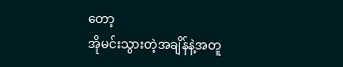တော့
အိုမင်းသွားတဲ့အချိန်နဲ့အတူ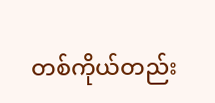တစ်ကိုယ်တည်း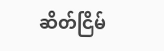ဆိတ်ငြိမ်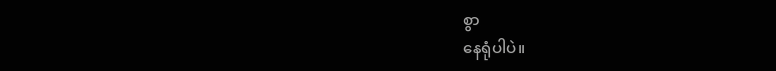စွာ
နေရုံပါပဲ။